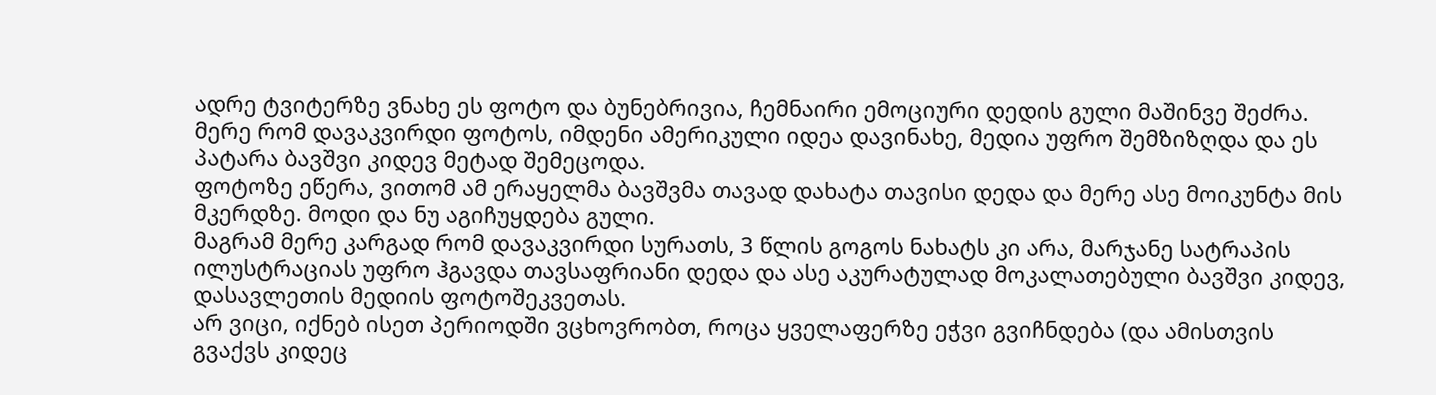ადრე ტვიტერზე ვნახე ეს ფოტო და ბუნებრივია, ჩემნაირი ემოციური დედის გული მაშინვე შეძრა. მერე რომ დავაკვირდი ფოტოს, იმდენი ამერიკული იდეა დავინახე, მედია უფრო შემზიზღდა და ეს პატარა ბავშვი კიდევ მეტად შემეცოდა.
ფოტოზე ეწერა, ვითომ ამ ერაყელმა ბავშვმა თავად დახატა თავისი დედა და მერე ასე მოიკუნტა მის მკერდზე. მოდი და ნუ აგიჩუყდება გული.
მაგრამ მერე კარგად რომ დავაკვირდი სურათს, 3 წლის გოგოს ნახატს კი არა, მარჯანე სატრაპის ილუსტრაციას უფრო ჰგავდა თავსაფრიანი დედა და ასე აკურატულად მოკალათებული ბავშვი კიდევ, დასავლეთის მედიის ფოტოშეკვეთას.
არ ვიცი, იქნებ ისეთ პერიოდში ვცხოვრობთ, როცა ყველაფერზე ეჭვი გვიჩნდება (და ამისთვის გვაქვს კიდეც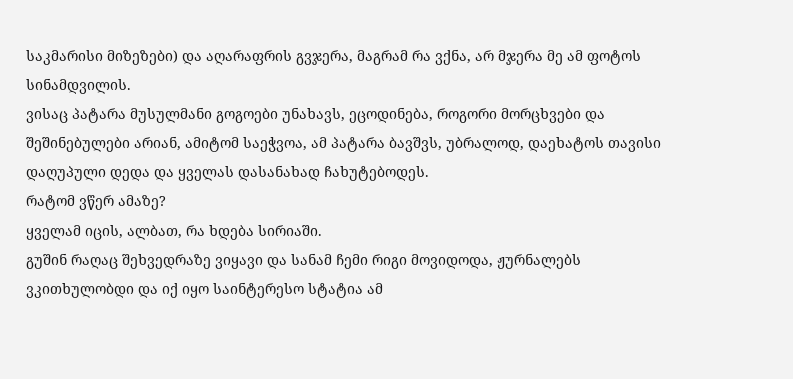საკმარისი მიზეზები) და აღარაფრის გვჯერა, მაგრამ რა ვქნა, არ მჯერა მე ამ ფოტოს სინამდვილის.
ვისაც პატარა მუსულმანი გოგოები უნახავს, ეცოდინება, როგორი მორცხვები და შეშინებულები არიან, ამიტომ საეჭვოა, ამ პატარა ბავშვს, უბრალოდ, დაეხატოს თავისი დაღუპული დედა და ყველას დასანახად ჩახუტებოდეს.
რატომ ვწერ ამაზე?
ყველამ იცის, ალბათ, რა ხდება სირიაში.
გუშინ რაღაც შეხვედრაზე ვიყავი და სანამ ჩემი რიგი მოვიდოდა, ჟურნალებს ვკითხულობდი და იქ იყო საინტერესო სტატია ამ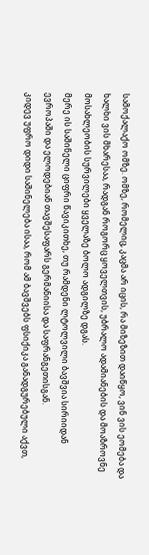სამოქალაქო ომზე. ომზე, რომელიც, კაცმა არ იცის, რა მიზეზით დაიწყო, ვინ ვის ეომება და ხალხი ვის მხარესაა, რადგან როგორც ყოველთვის, უბრალო ადამიანების და მოაზროვნე მოსახლეობის სურვილები ყველაზე ბოლო ადგილზე დგას.
მერე ის საშინელი ციფრი წავიკითხე, თუ რამდენი ლტოლვილი ბავშვია სირიიდან ევროპაში და ელოდებიან თავშესაფარს გერმანიისა და საფრანგეთისგან.
კიდევ უფრო დიდი საშინელება ისაა, რომ ამ ბავშვებს ფსიქიკა განადგურებული აქვთ,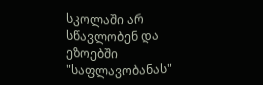სკოლაში არ სწავლობენ და ეზოებში "საფლავობანას"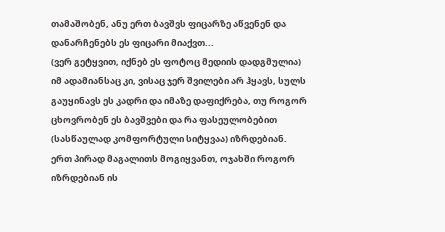თამაშობენ, ანუ ერთ ბავშვს ფიცარზე აწვენენ და დანარჩენებს ეს ფიცარი მიაქვთ...
(ვერ გეტყვით, იქნებ ეს ფოტოც მედიის დადგმულია)
იმ ადამიანსაც კი, ვისაც ჯერ შვილები არ ჰყავს, სულს გაუყინავს ეს კადრი და იმაზე დაფიქრება, თუ როგორ ცხოვრობენ ეს ბავშვები და რა ფასეულობებით (სასწაულად კომფორტული სიტყვაა) იზრდებიან.
ერთ პირად მაგალითს მოგიყვანთ, ოჯახში როგორ იზრდებიან ის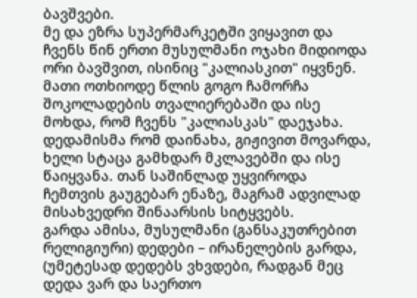ბავშვები.
მე და ეზრა სუპერმარკეტში ვიყავით და ჩვენს წინ ერთი მუსულმანი ოჯახი მიდიოდა ორი ბავშვით, ისინიც "კალიასკით" იყვნენ. მათი ოთხიოდე წლის გოგო ჩამორჩა შოკოლადების თვალიერებაში და ისე მოხდა, რომ ჩვენს "კალიასკას" დაეჯახა. დედამისმა რომ დაინახა, გიჟივით მოვარდა, ხელი სტაცა გამხდარ მკლავებში და ისე წაიყვანა. თან საშინლად უყვიროდა ჩემთვის გაუგებარ ენაზე, მაგრამ ადვილად მისახვედრი შინაარსის სიტყვებს.
გარდა ამისა, მუსულმანი (განსაკუთრებით რელიგიური) დედები – ირანელების გარდა, (უმეტესად დედებს ვხვდები, რადგან მეც დედა ვარ და საერთო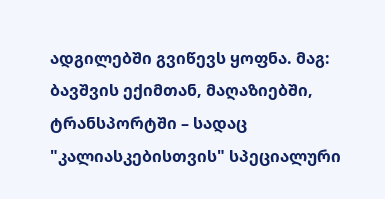ადგილებში გვიწევს ყოფნა. მაგ: ბავშვის ექიმთან, მაღაზიებში, ტრანსპორტში – სადაც "კალიასკებისთვის" სპეციალური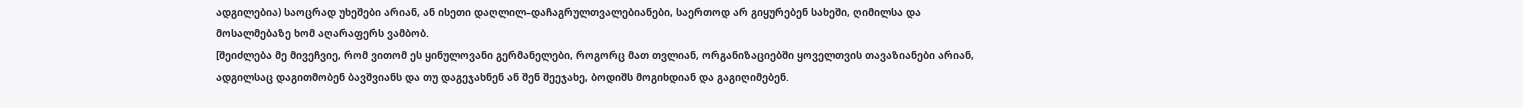ადგილებია) საოცრად უხეშები არიან, ან ისეთი დაღლილ–დაჩაგრულთვალებიანები, საერთოდ არ გიყურებენ სახეში, ღიმილსა და მოსალმებაზე ხომ აღარაფერს ვამბობ.
[შეიძლება მე მივეჩვიე, რომ ვითომ ეს ყინულოვანი გერმანელები, როგორც მათ თვლიან, ორგანიზაციებში ყოველთვის თავაზიანები არიან, ადგილსაც დაგითმობენ ბავშვიანს და თუ დაგეჯახნენ ან შენ შეეჯახე, ბოდიშს მოგიხდიან და გაგიღიმებენ.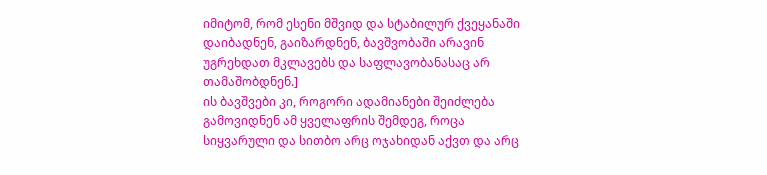იმიტომ, რომ ესენი მშვიდ და სტაბილურ ქვეყანაში დაიბადნენ, გაიზარდნენ, ბავშვობაში არავინ უგრეხდათ მკლავებს და საფლავობანასაც არ თამაშობდნენ.]
ის ბავშვები კი, როგორი ადამიანები შეიძლება გამოვიდნენ ამ ყველაფრის შემდეგ, როცა სიყვარული და სითბო არც ოჯახიდან აქვთ და არც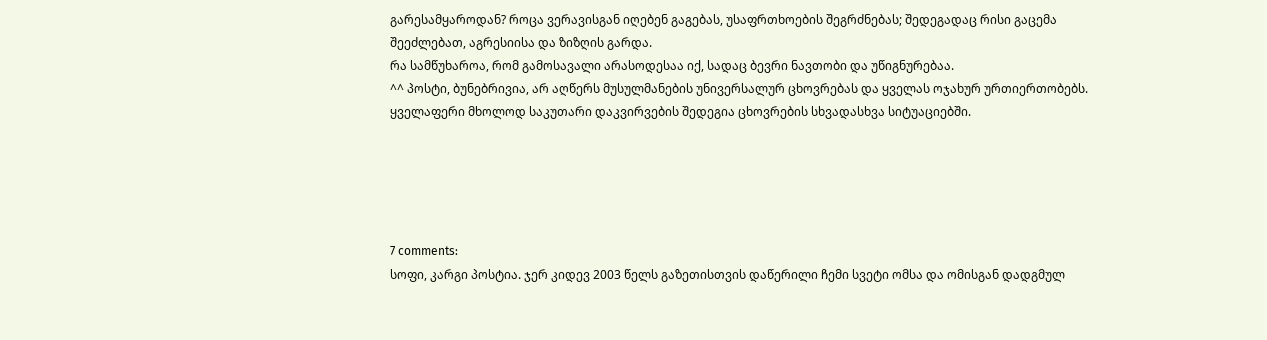გარესამყაროდან? როცა ვერავისგან იღებენ გაგებას, უსაფრთხოების შეგრძნებას; შედეგადაც რისი გაცემა შეეძლებათ, აგრესიისა და ზიზღის გარდა.
რა სამწუხაროა, რომ გამოსავალი არასოდესაა იქ, სადაც ბევრი ნავთობი და უწიგნურებაა.
^^ პოსტი, ბუნებრივია, არ აღწერს მუსულმანების უნივერსალურ ცხოვრებას და ყველას ოჯახურ ურთიერთობებს. ყველაფერი მხოლოდ საკუთარი დაკვირვების შედეგია ცხოვრების სხვადასხვა სიტუაციებში.





7 comments:
სოფი, კარგი პოსტია. ჯერ კიდევ 2003 წელს გაზეთისთვის დაწერილი ჩემი სვეტი ომსა და ომისგან დადგმულ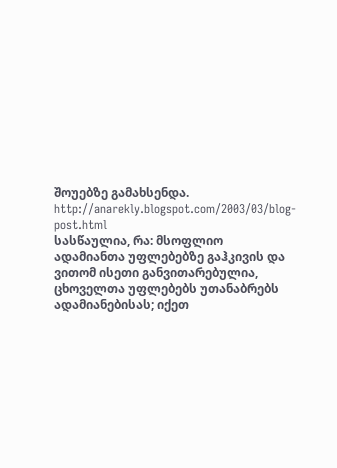შოუებზე გამახსენდა.
http://anarekly.blogspot.com/2003/03/blog-post.html
სასწაულია, რა: მსოფლიო ადამიანთა უფლებებზე გაჰკივის და ვითომ ისეთი განვითარებულია, ცხოველთა უფლებებს უთანაბრებს ადამიანებისას; იქეთ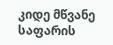კიდე მწვანე საფარის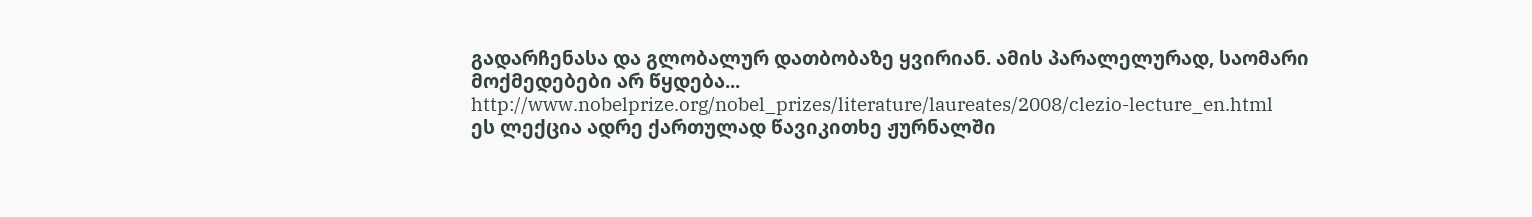გადარჩენასა და გლობალურ დათბობაზე ყვირიან. ამის პარალელურად, საომარი მოქმედებები არ წყდება...
http://www.nobelprize.org/nobel_prizes/literature/laureates/2008/clezio-lecture_en.html
ეს ლექცია ადრე ქართულად წავიკითხე ჟურნალში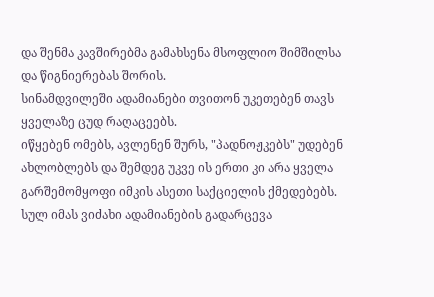და შენმა კავშირებმა გამახსენა მსოფლიო შიმშილსა და წიგნიერებას შორის.
სინამდვილეში ადამიანები თვითონ უკეთებენ თავს ყველაზე ცუდ რაღაცეებს.
იწყებენ ომებს, ავლენენ შურს, "პადნოჟკებს" უდებენ ახლობლებს და შემდეგ უკვე ის ერთი კი არა ყველა გარშემომყოფი იმკის ასეთი საქციელის ქმედებებს.
სულ იმას ვიძახი ადამიანების გადარცევა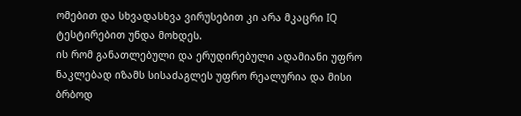ომებით და სხვადასხვა ვირუსებით კი არა მკაცრი IQ ტესტირებით უნდა მოხდეს.
ის რომ განათლებული და ერუდირებული ადამიანი უფრო ნაკლებად იზამს სისაძაგლეს უფრო რეალურია და მისი ბრბოდ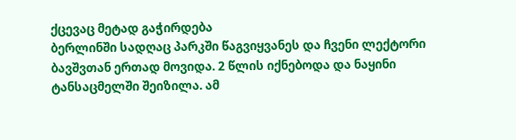ქცევაც მეტად გაჭირდება
ბერლინში სადღაც პარკში წაგვიყვანეს და ჩვენი ლექტორი ბავშვთან ერთად მოვიდა. 2 წლის იქნებოდა და ნაყინი ტანსაცმელში შეიზილა. ამ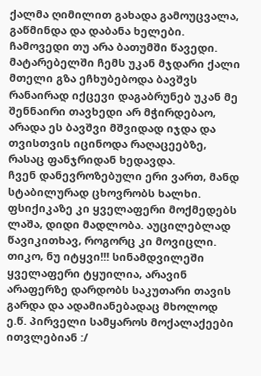ქალმა ღიმილით გახადა გამოუცვალა, გაწმინდა და დაბანა ხელები.
ჩამოვედი თუ არა ბათუმში წავედი. მატარებელში ჩემს უკან მჯდარი ქალი მთელი გზა ეჩხუბებოდა ბავშვს რანაირად იქცევი დაგაბრუნებ უკან მე შენნაირი თავხედი არ მჭირდებაო, არადა ეს ბავშვი მშვიდად იჯდა და თვისთვის იცინოდა რაღაცეებზე, რასაც ფანჯრიდან ხედავდა.
ჩვენ დანევროზებული ერი ვართ, მანდ სტაბილურად ცხოვრობს ხალხი. ფსიქიკაზე კი ყველაფერი მოქმედებს
ლაშა, დიდი მადლობა. აუცილებლად წავიკითხავ, როგორც კი მოვიცლი.
თიკო, ნუ იტყვი!!! სინამდვილეში ყველაფერი ტყუილია, არავინ არაფერზე დარდობს საკუთარი თავის გარდა და ადამიანებადაც მხოლოდ ე.წ. პირველი სამყაროს მოქალაქეები ითვლებიან :/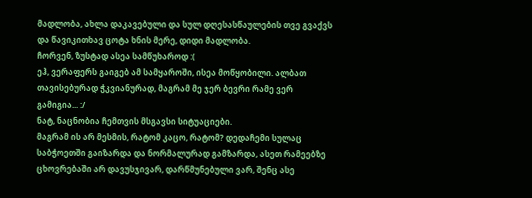მადლობა, ახლა დაკავებული და სულ დღესასწაულების თვე გვაქვს და წავიკითხავ ცოტა ხნის მერე, დიდი მადლობა.
ჩორვენ, ზუსტად ასეა სამწუხაროდ :(
ეჰ, ვერაფერს გაიგებ ამ სამყაროში, ისეა მოწყობილი. ალბათ თავისებურად ჭკვიანურად, მაგრამ მე ჯერ ბევრი რამე ვერ გამიგია... :/
ნატ, ნაცნობია ჩემთვის მსგავსი სიტუაციები.
მაგრამ ის არ მესმის, რატომ კაცო, რატომ? დედაჩემი სულაც საბჭოეთში გაიზარდა და ნორმალურად გამზარდა, ასეთ რამეებზე ცხოვრებაში არ დავუსჯივარ, დარწმუნებული ვარ, შენც ასე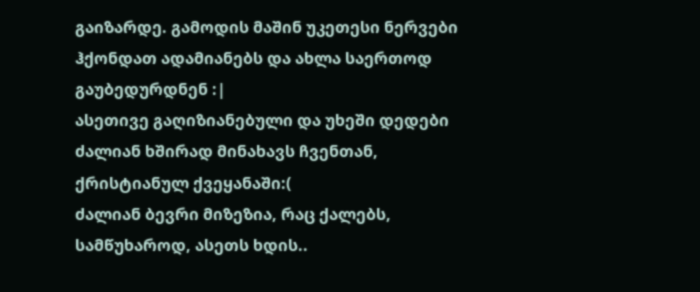გაიზარდე. გამოდის მაშინ უკეთესი ნერვები ჰქონდათ ადამიანებს და ახლა საერთოდ გაუბედურდნენ :|
ასეთივე გაღიზიანებული და უხეში დედები ძალიან ხშირად მინახავს ჩვენთან, ქრისტიანულ ქვეყანაში:(
ძალიან ბევრი მიზეზია, რაც ქალებს, სამწუხაროდ, ასეთს ხდის..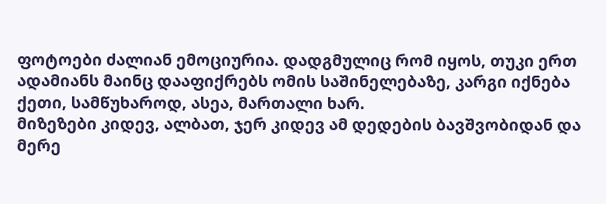ფოტოები ძალიან ემოციურია. დადგმულიც რომ იყოს, თუკი ერთ ადამიანს მაინც დააფიქრებს ომის საშინელებაზე, კარგი იქნება
ქეთი, სამწუხაროდ, ასეა, მართალი ხარ.
მიზეზები კიდევ, ალბათ, ჯერ კიდევ ამ დედების ბავშვობიდან და მერე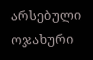არსებული ოჯახური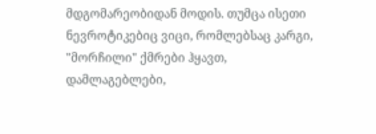მდგომარეობიდან მოდის. თუმცა ისეთი ნევროტიკებიც ვიცი, რომლებსაც კარგი, "მორჩილი" ქმრები ჰყავთ, დამლაგებლები,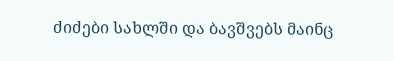ძიძები სახლში და ბავშვებს მაინც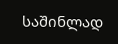საშინლად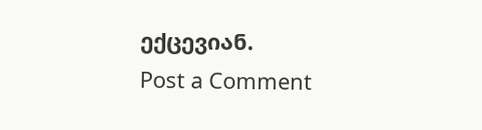ექცევიან.
Post a Comment